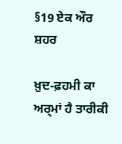§19 ਏਕ ਔਰ ਸ਼ਹਰ

ਖ਼ੁਦ-ਫ਼ਹਮੀ ਕਾ ਅਰ੍ਮਾਂ ਹੈ ਤਾਰੀਕੀ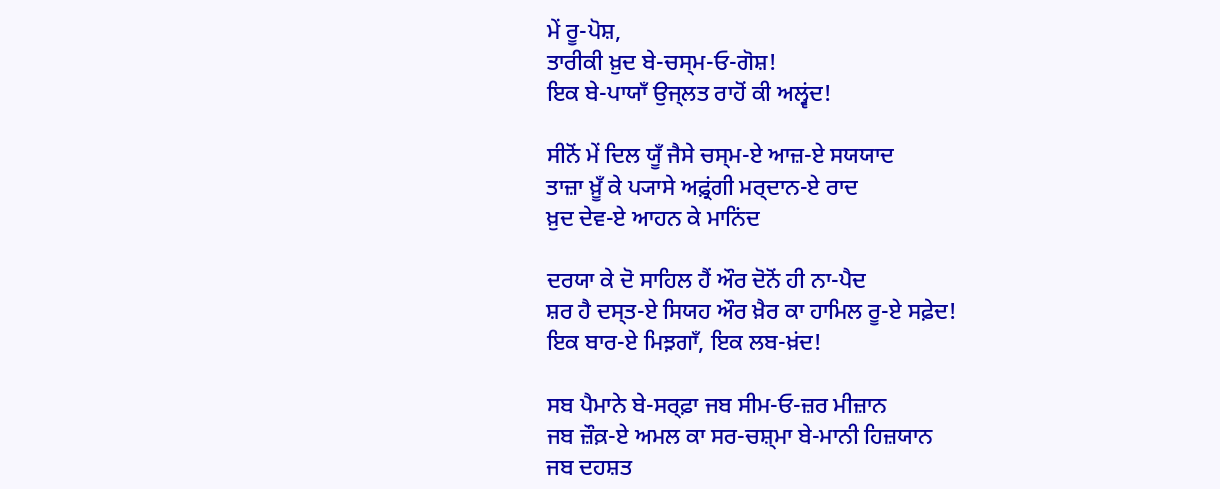ਮੇਂ ਰੂ-ਪੋਸ਼,
ਤਾਰੀਕੀ ਖ਼ੁਦ ਬੇ-ਚਸ੍ਮ‐ਓ‐ਗੋਸ਼!
ਇਕ ਬੇ-ਪਾਯਾਁ ਉਜ੍ਲਤ ਰਾਹੋਂ ਕੀ ਅਲ੍ਵਂਦ!

ਸੀਨੋਂ ਮੇਂ ਦਿਲ ਯੂਁ ਜੈਸੇ ਚਸ੍ਮ-ਏ ਆਜ਼-ਏ ਸਯਯਾਦ
ਤਾਜ਼ਾ ਖ਼ੂਁ ਕੇ ਪ੍ਯਾਸੇ ਅਫ਼੍ਰਂਗੀ ਮਰ੍ਦਾਨ-ਏ ਰਾਦ
ਖ਼ੁਦ ਦੇਵ-ਏ ਆਹਨ ਕੇ ਮਾਨਿਂਦ

ਦਰਯਾ ਕੇ ਦੋ ਸਾਹਿਲ ਹੈਂ ਔਰ ਦੋਨੋਂ ਹੀ ਨਾ-ਪੈਦ
ਸ਼ਰ ਹੈ ਦਸ੍ਤ-ਏ ਸਿਯਹ ਔਰ ਖ਼ੈਰ ਕਾ ਹਾਮਿਲ ਰੂ-ਏ ਸਫ਼ੇਦ!
ਇਕ ਬਾਰ-ਏ ਮਿਝ਼ਗਾਁ, ਇਕ ਲਬ-ਖ਼ਂਦ!

ਸਬ ਪੈਮਾਨੇ ਬੇ-ਸਰ੍ਫ਼ਾ ਜਬ ਸੀਮ‐ਓ‐ਜ਼ਰ ਮੀਜ਼ਾਨ
ਜਬ ਜ਼ੌਕ਼-ਏ ਅਮਲ ਕਾ ਸਰ-ਚਸ਼੍ਮਾ ਬੇ-ਮਾਨੀ ਹਿਜ਼ਯਾਨ
ਜਬ ਦਹਸ਼ਤ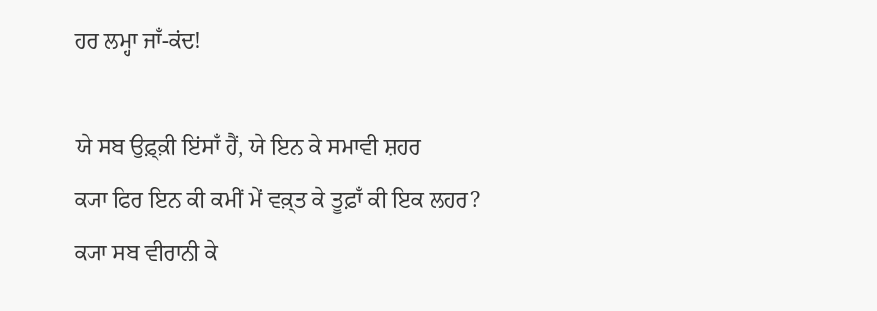ਹਰ ਲਮ੍ਹਾ ਜਾਁ-ਕਂਦ!

ਯੇ ਸਬ ਉਫ਼੍ਕ਼ੀ ਇਂਸਾਁ ਹੈਂ, ਯੇ ਇਨ ਕੇ ਸਮਾਵੀ ਸ਼ਹਰ
ਕ੍ਯਾ ਫਿਰ ਇਨ ਕੀ ਕਮੀਂ ਮੇਂ ਵਕ਼੍ਤ ਕੇ ਤੂਫ਼ਾਁ ਕੀ ਇਕ ਲਹਰ?
ਕ੍ਯਾ ਸਬ ਵੀਰਾਨੀ ਕੇ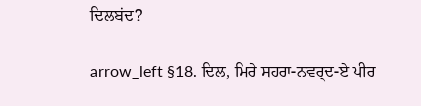ਦਿਲਬਂਦ?

arrow_left §18. ਦਿਲ, ਮਿਰੇ ਸਹਰਾ-ਨਵਰ੍ਦ-ਏ ਪੀਰ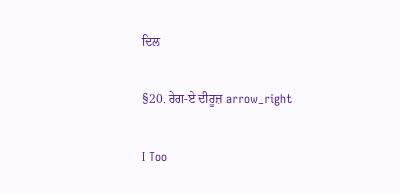ਦਿਲ

§20. ਰੇਗ-ਏ ਦੀਰੂਜ਼ arrow_right

I Too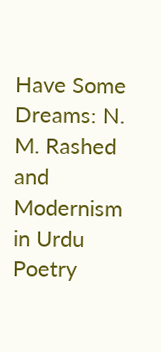Have Some Dreams: N. M. Rashed and Modernism in Urdu Poetry